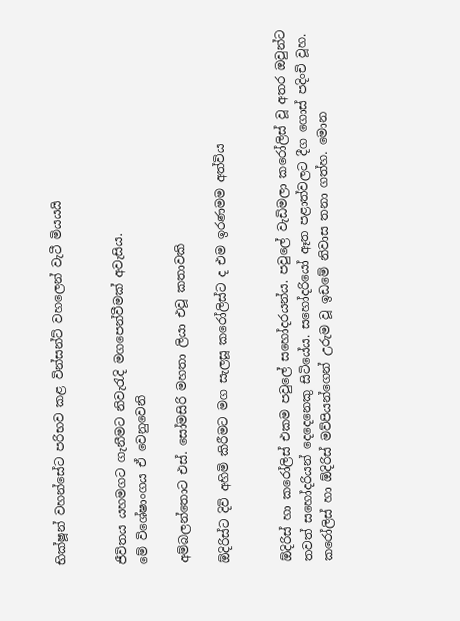භික්ෂූන් වහන්සේට පරිභව කළ වින්සන්ට් වහලෙන් වැටී මියයයි


ජීවිතය යහමගට ගැනීමට නිවැරැදි මගපෙන්වීමක් අවැසිය.
මේ විශේෂාංගය ඒ වෙනුවෙනි

අම්බලන්තොට එස්. සෝමසිරි මහතා ලියා එවූ කතාවකි

ඕදිරිස්ට දිවි අහිමි කිරීමට මග සැලසූ කරෝලිස්ට ද එම ඉරණමම අත්විය


ඕදිරිස් හා කරෝලිස් එකම පවුලේ සහෝදරයන්ය. පවුලේ වැඩිමලා කරෝලිස් වූ අතර ඔවුන්ට තවත් සහෝදරියන් දෙදෙනෙකු සිටියේය. සහෝදරියෝ ඈත පළාත්වලට දීග ගොස් පදිංචි වූහ. කරෝලිස් හා ඕදිරිස් මව්පියන්ගෙන් උරුම වූ ඉඩමේ නිවාස තනා ගත්හ. මොන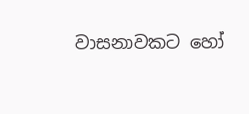වාසනාවකට හෝ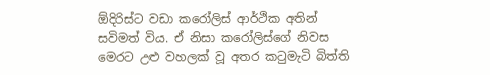ඕදිරිස්ට වඩා කරෝලිස් ආර්ථික අතින් සවිමත් විය. ඒ නිසා කරෝලිස්ගේ නිවස මෙරට උළු වහලක් වූ අතර කටුමැටි බිත්ති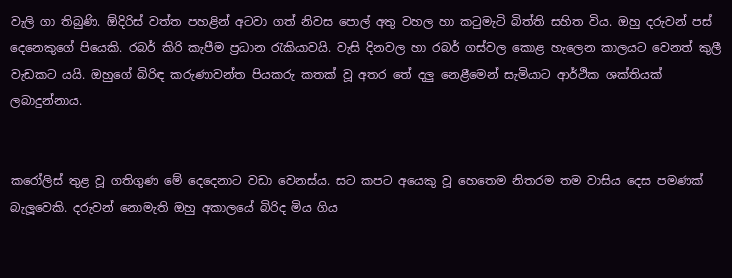වැලි ගා තිබුණි. ඕදිරිස් වත්ත පහළින් අටවා ගත් නිවස පොල් අතු වහල හා කටුමැටි බිත්ති සහිත විය. ඔහු දරුවන් පස් දෙනෙකුගේ පියෙකි. රබර් කිරි කැපීම ප්‍රධාන රැකියාවයි. වැසි දිනවල හා රබර් ගස්වල කොළ හැලෙන කාලයට වෙනත් කුලී වැඩකට යයි. ඔහුගේ බිරිඳ කරුණාවන්ත පියකරු කතක් වූ අතර තේ දලු නෙළීමෙන් සැමියාට ආර්ථික ශක්තියක් ලබාදුන්නාය.


කරෝලිස් තුළ වූ ගතිගුණ මේ දෙදෙනාට වඩා වෙනස්ය. සට කපට අයෙකු වූ හෙතෙම නිතරම තම වාසිය දෙස පමණක් බැලූවෙකි. දරුවන් නොමැති ඔහු අකාලයේ බිරිද මිය ගිය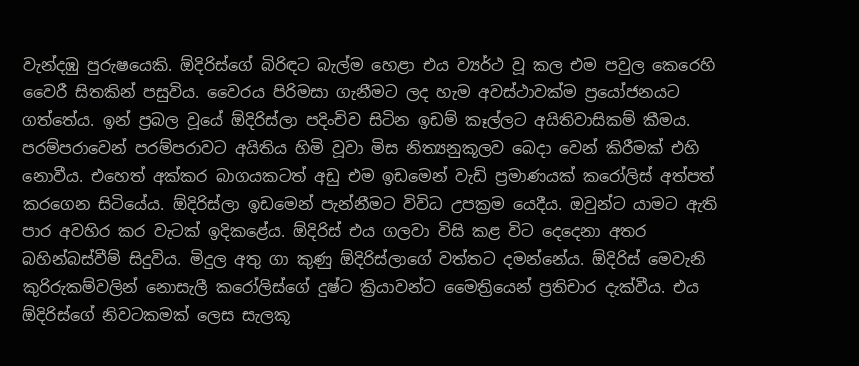වැන්දඹු පුරුෂයෙකි. ඕදිරිස්ගේ බිරිඳට බැල්ම හෙළා එය ව්‍යර්ථ වූ කල එම පවුල කෙරෙහි වෛරී සිතකින් පසුවිය. වෛරය පිරිමසා ගැනීමට ලද හැම අවස්ථාවක්ම ප්‍රයෝජනයට ගත්තේය. ඉන් ප්‍රබල වූයේ ඕදිරිස්ලා පදිංචිව සිටින ඉඩම් කෑල්ලට අයිතිවාසිකම් කීමය. පරම්පරාවෙන් පරම්පරාවට අයිතිය හිමි වූවා මිස නිත්‍යනුකූලව බෙද‌ා වෙන් කිරීමක් එහි නොවීය. එහෙත් අක්කර බාගයකටත් අඩු එම ඉඩමෙන් වැඩි ප්‍රමාණයක් කරෝලිස් අත්පත් කරගෙන සිටියේය. ඕදිරිස්ලා ඉඩමෙන් පැන්නීමට විවිධ උපක්‍රම යෙදීය. ඔවුන්ට යාමට ඇති පාර අවහිර කර වැටක් ඉදිකළේය. ඕදිරිස් එය ගලවා විසි කළ විට දෙදෙනා අතර බහින්බස්වීම් සිදුවිය. මිදුල අතු ගා කුණු ඕදිරිස්ලාගේ වත්තට දමන්නේය. ඕදිරිස් මෙවැනි කුරිරුකම්වලින් නොසැලී කරෝලිස්ගේ දුෂ්ට ක්‍රියාවන්ට මෛත්‍රියෙන් ප්‍රතිචාර දැක්වීය. එය ඕදිරිස්ගේ නිවටකමක් ලෙස සැලකූ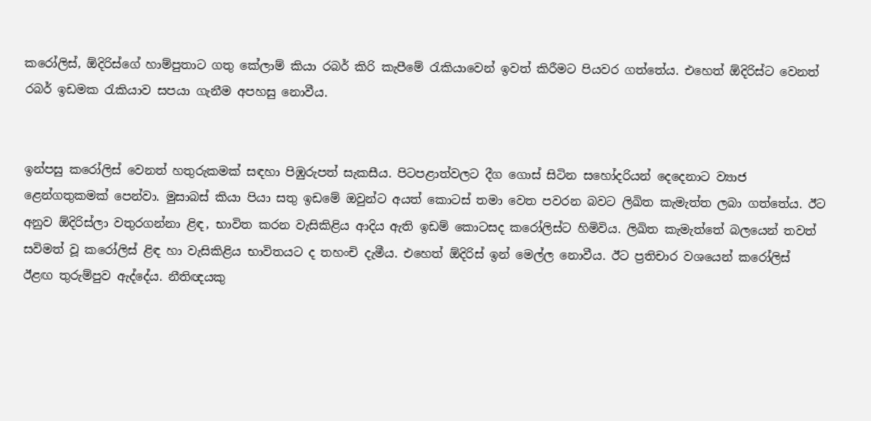කරෝලිස්, ඕදිරිස්ගේ හාම්පුතාට ගතු කේලාම් කියා රබර් කිරි කැපීමේ රැකියාවෙන් ඉවත් කිරීමට පියවර ගත්තේය. එහෙත් ඕදිරිස්ට වෙනත් රබර් ඉඩමක රැකියාව සපයා ගැනීම අපහසු නොවීය.


ඉන්පසු කරෝලිස් වෙනත් හතුරුකමක් සඳහා පිඹුරුපත් සැකසීය. පිටපළාත්වලට දීග ගොස් සිටින සහෝදරියන් දෙදෙනාට ව්‍යාජ ළෙන්ගතුකමක් පෙන්වා. මුසාබස් කියා පියා සතු ඉඩමේ ඔවුන්ට අයත් කොටස් තමා වෙත පවරන බවට ලිඛිත කැමැත්ත ලබා ගත්තේය. ඊට අනුව ඕදිරිස්ලා වතුරගන්නා ළිඳ, භාවිත කරන වැසිකිළිය ආදිය ඇති ඉඩම් කොටසද කරෝලිස්ට හිමිවිය. ලිඛිත කැමැත්තේ බලයෙන් තවත් සවිමත් වූ කරෝලිස් ළිඳ හා වැසිකිළිය භාවිතයට ද තහංචි දැමීය. එහෙත් ඕදිරිස් ඉන් මෙල්ල නොවීය. ඊට ප්‍රතිචාර වශයෙන් කරෝලිස් ඊළඟ තුරුම්පුව ඇද්දේය. නීතිඥයකු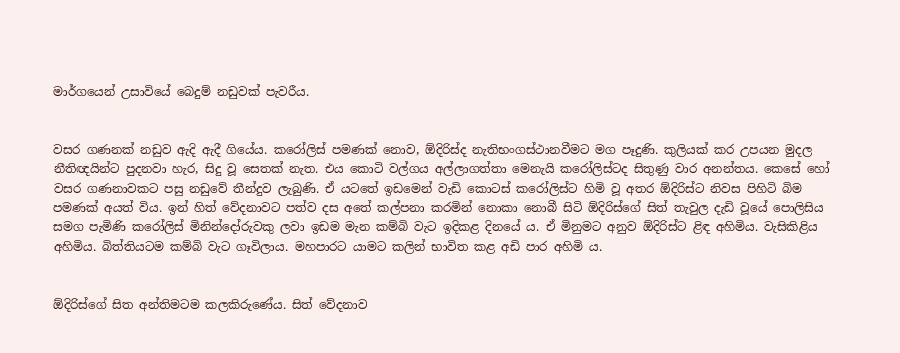මාර්ගයෙන් උසාවියේ බෙදුම් නඩුවක් පැවරීය.


වසර ගණනක් නඩුව ඇදි ඇදී ගියේය. කරෝලිස් පමණක් නොව, ඕදිරිස්ද නැතිභංගස්ථානවීමට මග පෑදුණි. කුලියක් කර උපයන මුදල නීතිඥයින්ට පුදනවා හැර, සිදු වූ සෙතක් නැත. එය කොටි වල්ගය අල්ලාගත්තා මෙනැයි කරෝලිස්ටද සිතුණු වාර අනන්තය. කෙසේ හෝ වසර ගණනාවකට පසු නඩුවේ තීන්දුව ලැබුණි. ඒ යටතේ ඉඩමෙන් වැඩි කොටස් කරෝලිස්ට හිමි වූ අතර ඕදිරිස්ට නිවස පිහිටි බිම පමණක් අයත් විය. ඉන් හිත් වේදනාවට පත්ව දස අතේ කල්පනා කරමින් නොකා නොබී සිටි ඕදිරිස්ගේ සිත් තැවුල දැඩි වූයේ පොලිසිය සමග පැමිණි කරෝලිස් මිනින්දෝරුවකු ලවා ඉඩම මැන කම්බි වැට ඉදිකළ දිනයේ ය. ඒ මිනුමට අනුව ඕදිරිස්ට ළිඳ අහිමිය. වැසිකිළිය අහිමිය. බිත්තියටම කම්බි වැට ගෑවිලාය. මහපාරට යාමට කලින් භාවිත කළ අඩි පාර අහිමි ය.


ඕදිරිස්ගේ සිත අන්තිමටම කලකිරුණේය. සිත් වේදනාව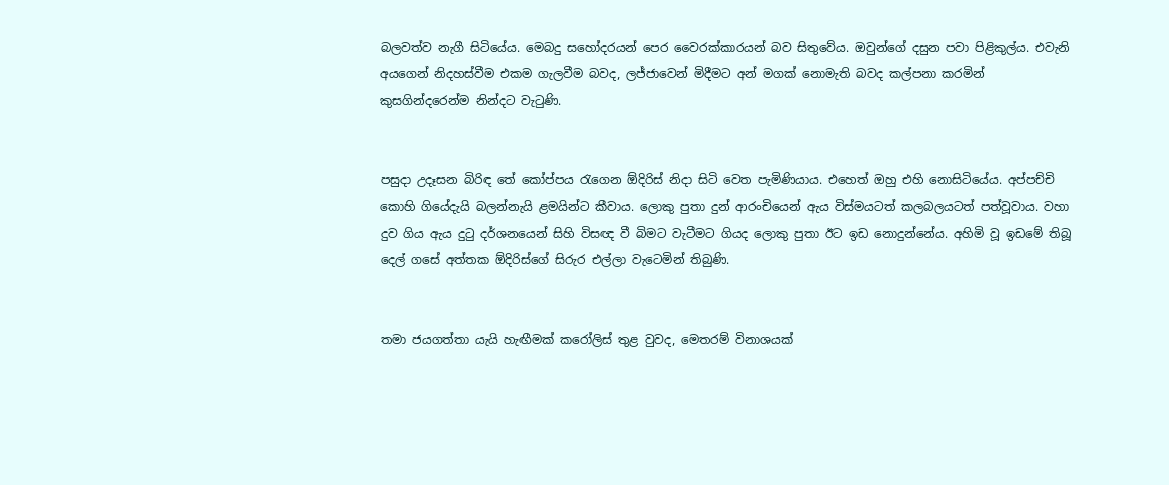බලවත්ව නැගී සිටියේය. මෙබදු සහෝදරයන් පෙර වෛරක්කාරයන් බව සිතුවේය. ඔවුන්ගේ දසුන පවා පිළිකුල්ය. එවැනි අයගෙන් නිදහස්වීම එකම ගැලවීම බවද, ලජ්ජාවෙන් මිදීමට අන් මගක් නොමැති බවද කල්පනා කරමින් කුසගින්දරෙන්ම නින්දට වැටුණි.


පසුදා උදෑසන බිරිඳ තේ කෝප්පය රැගෙන ඕදිරිස් නිද‌ා සිටි වෙත පැමිණියාය. එහෙත් ඔහු එහි නොසිටියේය. අප්පච්චි කොහි ගියේදැයි බලන්නැයි ළමයින්ට කීවාය. ලොකු පුතා දුන් ආරංචියෙන් ඇය විස්මයටත් කලබලයටත් පත්වූවාය. වහා දුව ගිය ඇය දුටු දර්ශනයෙන් සිහි විසඥ වී බිමට වැටීමට ගියද ලොකු පුතා ඊට ඉඩ නොදුන්නේය. අහිමි වූ ඉඩමේ තිබූ දෙල් ගසේ අත්තක ඕදිරිස්ගේ සිරුර එල්ලා වැටෙමින් තිබුණි.


තමා ජයගත්තා යැයි හැඟීමක් කරෝලිස් තුළ වුවද, මෙතරම් විනාශයක්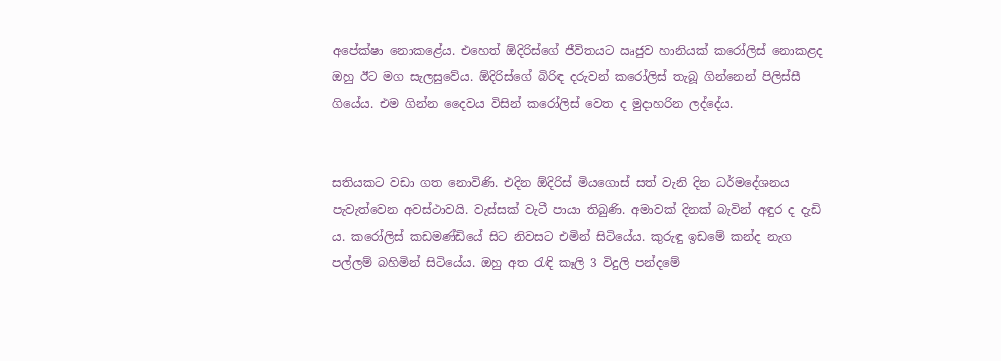අපේක්ෂා නොකළේය. එහෙත් ඕදිරිස්ගේ ජීවිතයට ඍජුව හානියක් කරෝලිස් නොකළද ඔහු ඊට මග සැලසුවේය. ඕදිරිස්ගේ බිරිඳ දරුවන් කරෝලිස් තැබූ ගින්නෙන් පිලිස්සී ගියේය. එම ගින්න දෛවය විසින් කරෝලිස් වෙත ද මුද‌ාහරින ලද්දේය.


සතියකට වඩා ගත නොවිණි. එදින ඕදිරිස් මියගොස් සත් වැනි දින ධර්මදේශනය පැවැත්වෙන අවස්ථාවයි. වැස්සක් වැටී පායා තිබුණි. අමාවක් දිනක් බැවින් අඳුර ද දැඩි ය. කරෝලිස් කඩමණ්ඩියේ සිට නිවසට එමින් සිටියේය. කුරුඳු ඉඩමේ කන්ද නැග පල්ලම් බහිමින් සිටියේය. ඔහු අත රැඳි කෑලි 3 විදුලි පන්දමේ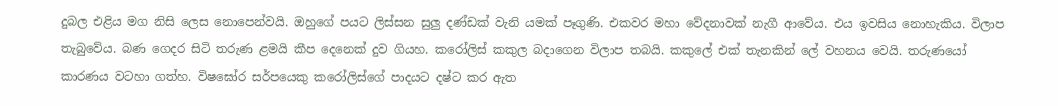දුබල එළිය මග නිසි ලෙස නොපෙන්වයි. ඔහුගේ පයට ලිස්සන සුලු දණ්ඩක් වැනි යමක් පෑගුණි. එකවර මහා වේදනාවක් නැගී ආවේය. එය ඉවසිය නොහැකිය. විලාප තැබුවේය. බණ ගෙදර සිටි තරුණ ළමයි කීප දෙනෙක් දුව ගියහ. කරෝලිස් කකුල බද‌ාගෙන විලාප තබයි. කකුලේ එක් තැනකින් ලේ වහනය වෙයි. තරුණයෝ කාරණය වටහා ගත්හ. විෂඝෝර සර්පයෙකු කරෝලිස්ගේ පාදයට දෂ්ට කර ඇත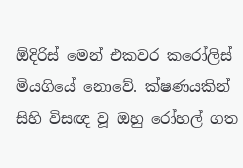ඕදිරිස් මෙන් එකවර කරෝලිස් මියගියේ නොවේ. ක්ෂණයකින් සිහි විසඥ වූ ඔහු රෝහල් ගත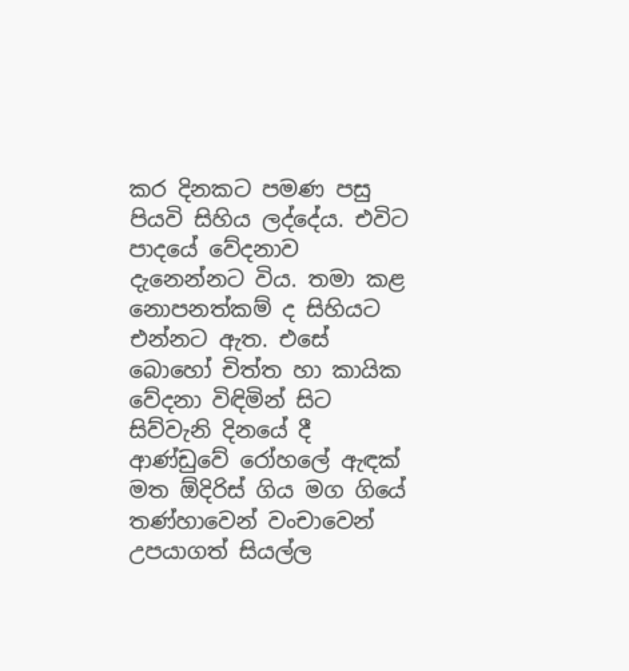කර දිනකට පමණ පසු පියවි සිහිය ලද්දේය. එවිට පාදයේ වේදනාව දැනෙන්නට විය. තමා කළ නොපනත්කම් ද සිහියට එන්නට ඇත. එසේ බොහෝ චිත්ත හා කායික වේදනා විඳිමින් සිට සිව්වැනි දිනයේ දී ආණ්ඩුවේ රෝහලේ ඇඳක් මත ඕදිරිස් ගිය මග ගියේ තණ්හාවෙන් වංචාවෙන් උපයාගත් සියල්ල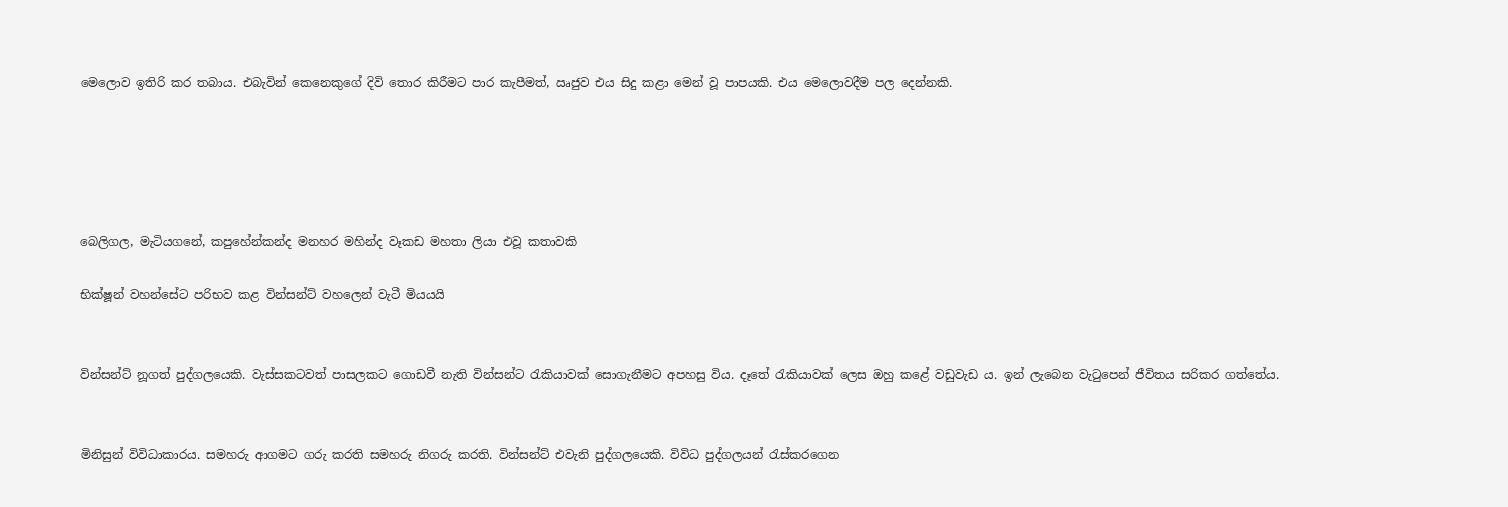මෙලොව ඉතිරි කර තබාය. එබැවින් කෙනෙකුගේ දිවි තොර කිරීමට පාර කැපීමත්, ඍජුව එය සිදු කළා මෙන් වූ පාපයකි. එය මෙලොවදීම පල දෙන්නකි.





බෙලිගල, මැටියගනේ, කපුහේන්කන්ද මනහර මහින්ද වෑකඩ මහතා ලියා එවූ කතාවකි

භික්ෂූන් වහන්සේට පරිභව කළ වින්සන්ට් වහලෙන් වැටී මියයයි


වින්සන්ට් නූගත් පුද්ගලයෙකි. වැස්සකටවත් පාසලකට ගොඩවී නැති වින්සන්ට රැකියාවක් සොගැනීමට අපහසු විය. දෑතේ රැකියාවක් ලෙස ඔහු කළේ වඩුවැඩ ය. ඉන් ලැබෙන වැටුපෙන් ජීවිතය සරිකර ගත්තේය.


මිනිසුන් විවිධාකාරය. සමහරු ආගමට ගරු කරති සමහරු නිගරු කරති. වින්සන්ට් එවැනි පුද්ගලයෙකි. විවිධ පුද්ගලයන් රැස්කරගෙන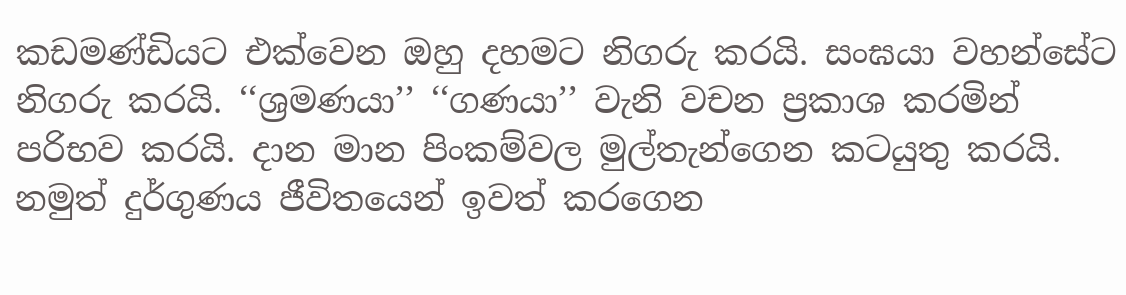කඩමණ්ඩියට එක්වෙන ඔහු දහමට නිගරු කරයි. සංඝයා වහන්සේට නිගරු කරයි. ‘‘ශ්‍රමණයා’’ ‘‘ගණයා’’ වැනි වචන ප්‍රකාශ කරමින් පරිභව කරයි. ද‌ාන මාන පිංකම්වල මුල්තැන්ගෙන කටයුතු කරයි. නමුත් දුර්ගුණය ජීවිතයෙන් ඉවත් කරගෙන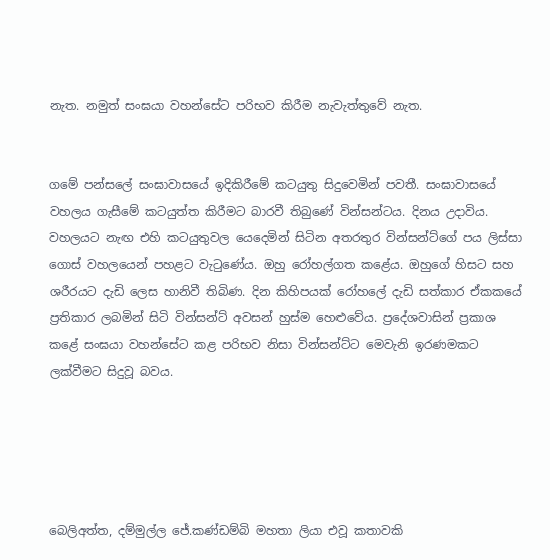නැත. නමුත් සංඝයා වහන්සේට පරිභව කිරීම නැවැත්තුවේ නැත.


ගමේ පන්සලේ සංඝාවාසයේ ඉදිකිරීමේ කටයුතු සිදුවෙමින් පවතී. සංඝාවාසයේ වහලය ගැසීමේ කටයුත්ත කිරීමට බාරවී තිබුණේ වින්සන්ටය. දිනය උදාවිය. වහලයට නැඟ එහි කටයුතුවල යෙදෙමින් සිටින අතරතුර වින්සන්ට්ගේ පය ලිස්සා ගොස් වහලයෙන් පහළට වැටුණේය. ඔහු රෝහල්ගත කළේය. ඔහුගේ හිසට සහ ශරීරයට දැඩි ලෙස හානිවී තිබිණ. දින කිහිපයක් රෝහලේ දැඩි සත්කාර ඒකකයේ ප්‍රතිකාර ලබමින් සිටි වින්සන්ට් අවසන් හුස්ම හෙළුවේය. ප්‍රදේශවාසින් ප්‍රකාශ කළේ සංඝයා වහන්සේට කළ පරිභව නිසා වින්සන්ට්ට මෙවැනි ඉරණමකට ලක්වීමට සිදුවූ බවය.





බෙලිඅත්ත, දම්මුල්ල ජේ.කණ්ඩම්බි මහතා ලියා එවූ කතාවකි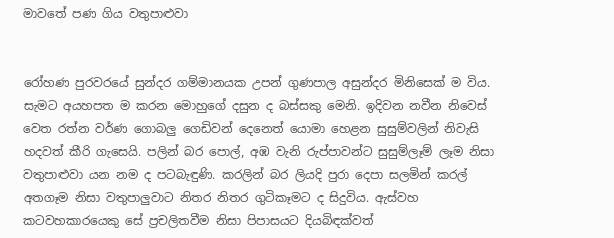මාවතේ පණ ගිය වතුපාළුවා


රෝහණ පුරවරයේ සුන්දර ගම්මානයක උපන් ගුණපාල අසුන්දර මිනිසෙක් ම විය. සැමට අයහපත ම කරන මොහුගේ දසුන ද බස්සකු මෙනි. ඉදිවන නවීන නිවෙස් වෙත රත්න වර්ණ ගොබලු ගෙඩිවන් දෙනෙත් යොමා හෙළන සුසුම්වලින් නිවැසි හදවත් කීරි ගැසෙයි. පලින් බර පොල්, අඹ වැනි රුප්පාවන්ට සුසුම්ලෑම් ලෑම නිසා වතුපාළුවා යන නම ද පටබැඳුණි. කරලින් බර ලියදි පුරා දෙපා සලමින් කරල් අතගෑම නිසා වතුපාලුවාට නිතර නිතර ගුටිකෑමට ද සිදුවිය. ඇස්වහ කටවහකාරයෙකු සේ ප්‍රචලිතවීම නිසා පිපාසයට දියබිඳක්වත්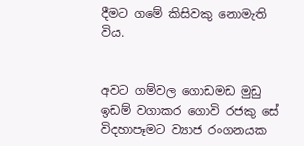දීමට ගමේ කිසිවකු නොමැති විය.


අවට ගම්වල ගොඩමඩ මුඩු ඉඩම් වගාකර ගොවි රජකු සේ විදහාපෑමට ව්‍යාජ රංගනයක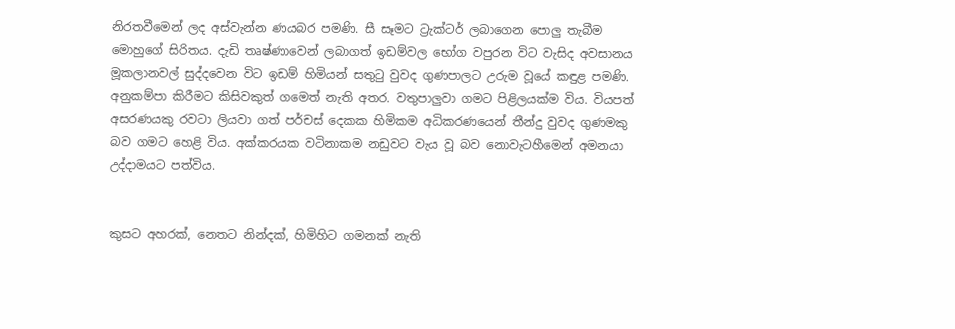නිරතවීමෙන් ලද අස්වැන්න ණයබර පමණි. සී සෑමට ට්‍රැක්ටර් ලබාගෙන පොලු තැබීම මොහුගේ සිරිතය. දැඩි තෘෂ්ණාවෙන් ලබාගත් ඉඩම්වල භෝග වපුරන විට වැසිද අවසානය මූකලානවල් සුද්දවෙන විට ඉඩම් හිමියන් සතුටු වුවද ගුණපාලට උරුම වූයේ කඳුළ පමණි. අනුකම්පා කිරීමට කිසිවකුත් ගමෙත් නැති අතර. වතුපාලුවා ගමට පිළිලයක්ම විය. වියපත් අසරණයකු රවටා ලියවා ගත් පර්චස් දෙකක හිමිකම අධිකරණයෙන් තීන්දු වුවද ගුණමකු බව ගමට හෙළි විය. අක්කරයක වටිනාකම නඩුවට වැය වූ බව නොවැටහීමෙන් අමනයා උද්දාමයට පත්විය.


කුසට අහරක්, නෙතට නින්දක්, හිමිහිට ගමනක් නැති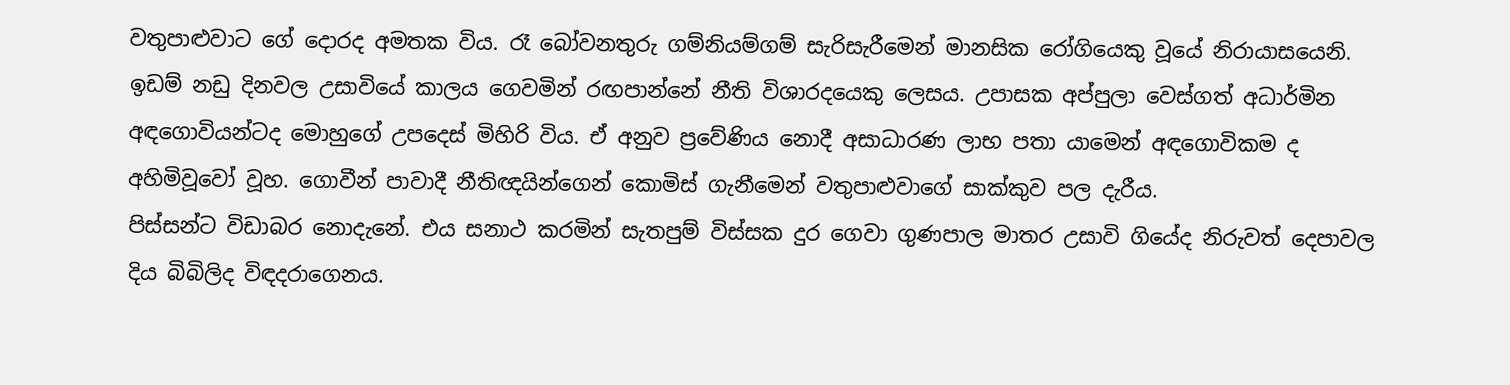වතුපාළුවාට ගේ දොරද අමතක විය. රෑ බෝවනතුරු ගම්නියම්ගම් සැරිසැරීමෙන් මානසික රෝගියෙකු වූයේ නිරායාසයෙනි. ඉඩම් නඩු දිනවල උසාවියේ කාලය ගෙවමින් රඟපාන්නේ නීති විශාරදයෙකු ලෙසය. උපාසක අප්පුලා වෙස්ගත් අධාර්මින අඳගොවියන්ටද මොහුගේ උපදෙස් මිහිරි විය. ඒ අනුව ප්‍රවේණිය නොදී අසාධාරණ ලාභ පතා යාමෙන් අඳගොවිකම ද අහිමිවූවෝ වූහ. ගොවීන් පාවාදී නීතිඥයින්ගෙන් කොමිස් ගැනීමෙන් වතුපාළුවාගේ සාක්කුව පල දැරීය.
පිස්සන්ට විඩාබර නොදැනේ. එය සනාථ කරමින් සැතපුම් විස්සක දුර ගෙවා ගුණපාල මාතර උසාවි ගියේද නිරුවත් දෙපාවල දිය බිබිලිද විඳදරාගෙනය.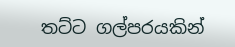තට්ට ගල්පරයකින්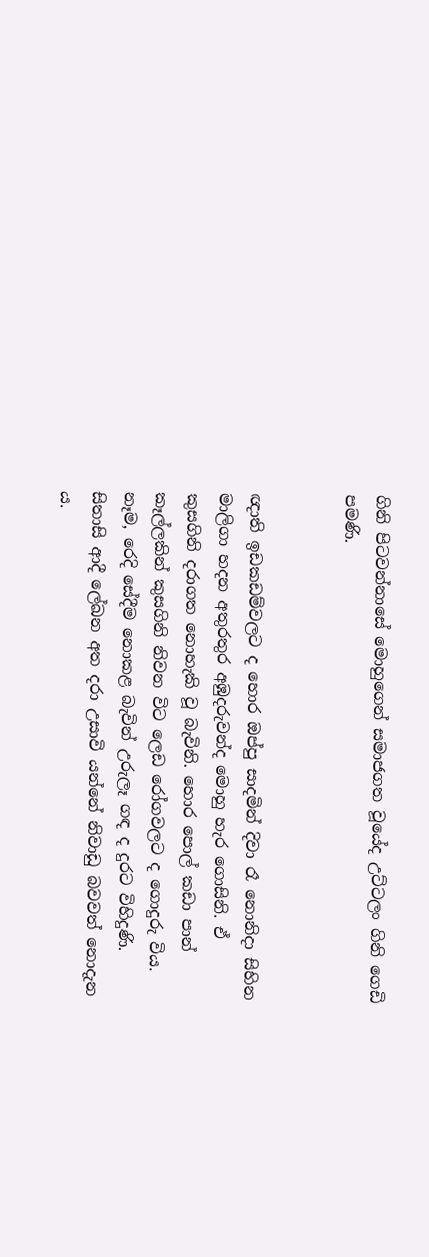ගිනි පිටවන්නාසේ මොහුගෙන් සමාජගත වූයේද උට්ටලං ගිනි ගෙඩි පමණි.


ඥ‌ාති ඉඩකඩම්වලට ද හොර ඔප්පු සාදමින් දිවා රෑ නොනිද‌ා සිහින මාලිගා හදන අතුරතුර අඹුදරුවන්ද මොහු හැර ගොසිනි. ඒ කුසගිනි දරාගත නොහැකි වූ බැවිනි. හොර පොල් කඩා පාන් කෑල්ලකින් කුසගිනි නිවන විට ලෙඩ රෝගවලට ද ගොදුරු විය. නෑම, රෙදි සේදීම නොකළ බැවින් උරුලෑ ගඳ ද දුරට විහිදුණි. සිතාසි ආදී ලේඛන අත දරා උසාවි යන්නේ නිවාඩු බවවත් නොදැන ය.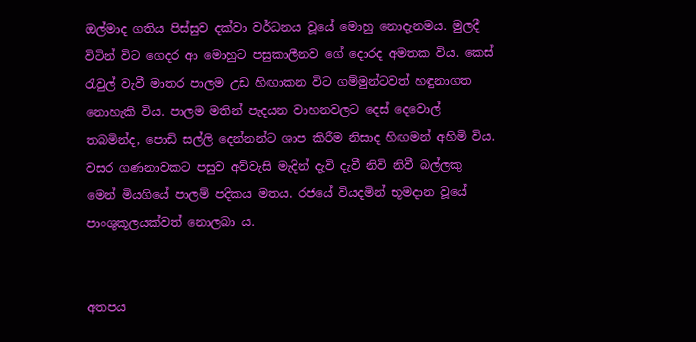ඔල්මාද ගතිය පිස්සුව දක්වා වර්ධනය වූයේ මොහු නොදැනමය. මුලදී විටින් විට ගෙදර ආ මොහුට පසුකාලීනව ගේ දොරද අමතක විය. කෙස් රැවුල් වැවී මාතර පාලම උඩ හිඟාකන විට ගම්මුන්ටවත් හඳුනාගත නොහැකි විය. පාලම මතින් පැදයන වාහනවලට දෙස් දෙවොල් තබමින්ද, පොඩි සල්ලි දෙන්නන්ට ශාප කිරීම නිසාද හිඟමන් අහිමි විය. වසර ගණනාවකට පසුව අව්වැසි මැදින් දැවි දැවී නිවි නිවී බල්ලකු මෙන් මියගියේ පාලම් පදිකය මතය. රජයේ වියදමින් භූමද‌ාන වූයේ පාංශුකූලයක්වත් නොලබා ය.


අතපය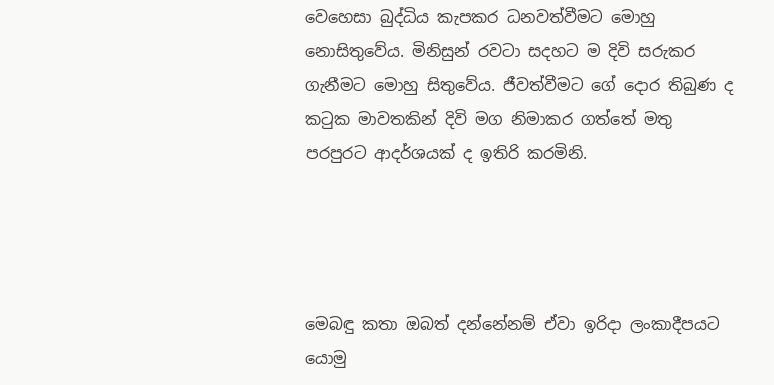වෙහෙසා බුද්ධිය කැපකර ධනවත්වීමට මොහු නොසිතුවේය. මිනිසුන් රවටා සදහට ම දිවි සරුකර ගැනීමට මොහු සිතුවේය. ජීවත්වීමට ගේ දොර තිබුණ ද කටුක මාවතකින් දිවි මග නිමාකර ගත්තේ මතු පරපුරට ආදර්ශයක් ද ඉතිරි කරමිනි.




මෙබඳු කතා ඔබත් දන්නේනම් ඒවා ඉරිද‌ා ලංකාදීපයට යොමු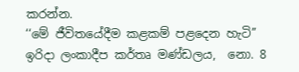කරන්න.
‘‘මේ ජීවිතයේදීම කළකම් පළදෙන හැටි’’
ඉරිදා ලංකාදීප කර්තෘ මණ්ඩලය,  නො. 8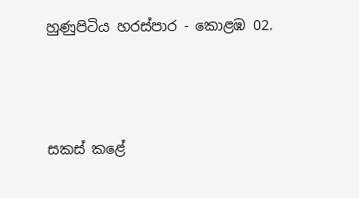හුණුපිටිය හරස්පාර - කොළඹ 02.





සකස් කළේ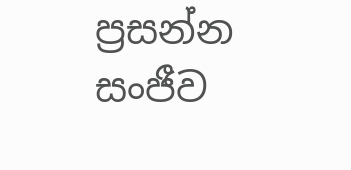ප්‍රසන්න සංජීව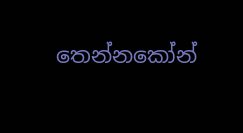තෙන්නකෝන්